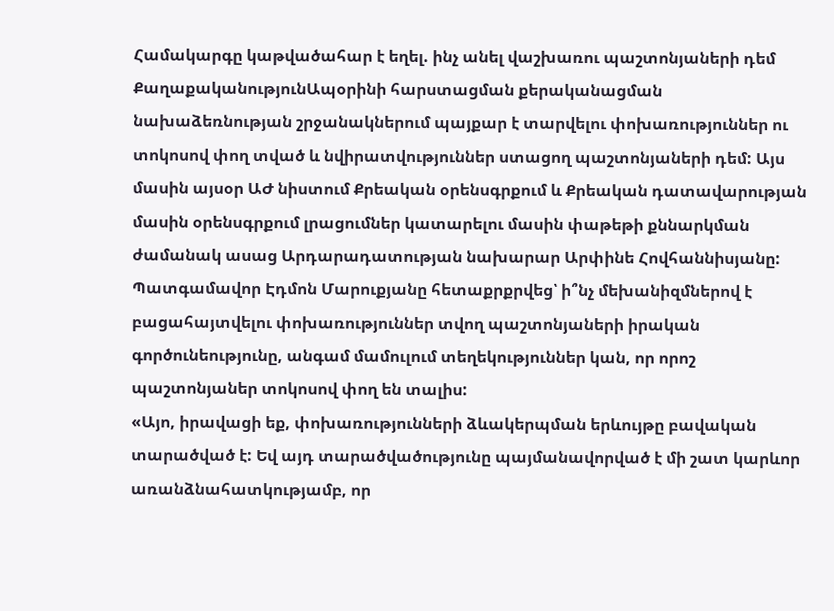Համակարգը կաթվածահար է եղել. ինչ անել վաշխառու պաշտոնյաների դեմ
ՔաղաքականությունԱպօրինի հարստացման քերականացման նախաձեռնության շրջանակներում պայքար է տարվելու փոխառություններ ու տոկոսով փող տված և նվիրատվություններ ստացող պաշտոնյաների դեմ: Այս մասին այսօր ԱԺ նիստում Քրեական օրենսգրքում և Քրեական դատավարության մասին օրենսգրքում լրացումներ կատարելու մասին փաթեթի քննարկման ժամանակ ասաց Արդարադատության նախարար Արփինե Հովհաննիսյանը:
Պատգամավոր Էդմոն Մարուքյանը հետաքրքրվեց՝ ի՞նչ մեխանիզմներով է բացահայտվելու փոխառություններ տվող պաշտոնյաների իրական գործունեությունը, անգամ մամուլում տեղեկություններ կան, որ որոշ պաշտոնյաներ տոկոսով փող են տալիս:
«Այո, իրավացի եք, փոխառությունների ձևակերպման երևույթը բավական տարածված է: Եվ այդ տարածվածությունը պայմանավորված է մի շատ կարևոր առանձնահատկությամբ, որ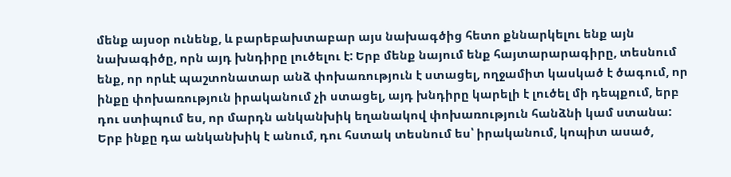մենք այսօր ունենք, և բարեբախտաբար այս նախագծից հետո քննարկելու ենք այն նախագիծը, որն այդ խնդիրը լուծելու է: Երբ մենք նայում ենք հայտարարագիրը, տեսնում ենք, որ որևէ պաշտոնատար անձ փոխառություն է ստացել, ողջամիտ կասկած է ծագում, որ ինքը փոխառություն իրականում չի ստացել, այդ խնդիրը կարելի է լուծել մի դեպքում, երբ դու ստիպում ես, որ մարդն անկանխիկ եղանակով փոխառություն հանձնի կամ ստանա: Երբ ինքը դա անկանխիկ է անում, դու հստակ տեսնում ես՝ իրականում, կոպիտ ասած,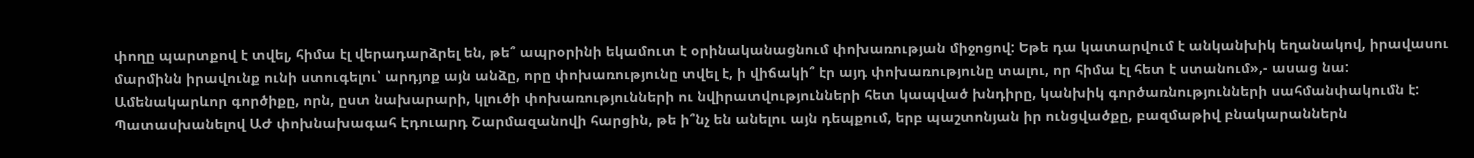փողը պարտքով է տվել, հիմա էլ վերադարձրել են, թե՞ ապրօրինի եկամուտ է օրինականացնում փոխառության միջոցով: Եթե դա կատարվում է անկանխիկ եղանակով, իրավասու մարմինն իրավունք ունի ստուգելու՝ արդյոք այն անձը, որը փոխառությունը տվել է, ի վիճակի՞ էր այդ փոխառությունը տալու, որ հիմա էլ հետ է ստանում»,- ասաց նա:
Ամենակարևոր գործիքը, որն, ըստ նախարարի, կլուծի փոխառությունների ու նվիրատվությունների հետ կապված խնդիրը, կանխիկ գործառնությունների սահմանփակումն է:
Պատասխանելով ԱԺ փոխնախագահ Էդուարդ Շարմազանովի հարցին, թե ի՞նչ են անելու այն դեպքում, երբ պաշտոնյան իր ունցվածքը, բազմաթիվ բնակարաններն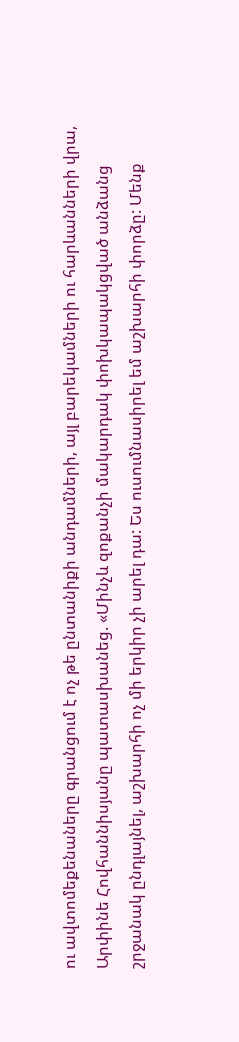ու ավտոմեքենաները գրանցում է ոչ թե ընտանիքի անդամների, այլ բարեկամների ու հարևանների վրա, Արփինե Հովհաննիսյանը պատասխանեց. «Մինչև զոքանչի մակարդակ փոխկապակցված անձանց շրջանակ ընդլայնել, աշխարհի ոչ մի երկիր չի արել դա: Ես ուսումնասիրել եմ աշխարհի փորձը: Մենք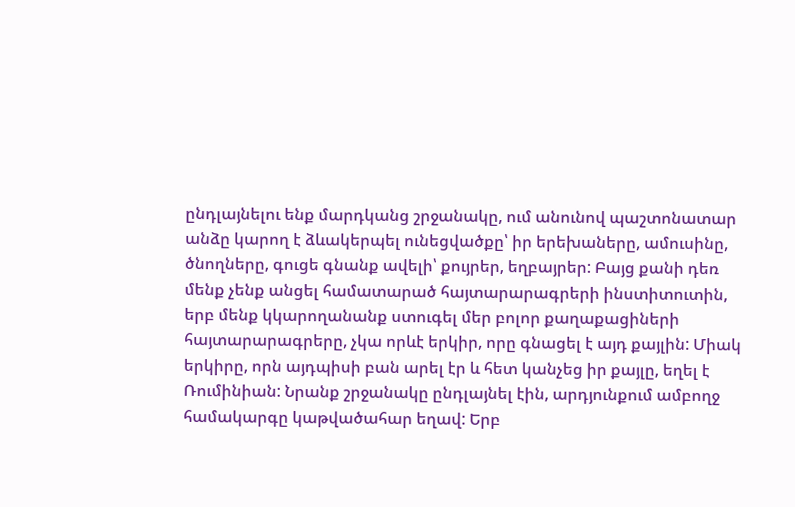ընդլայնելու ենք մարդկանց շրջանակը, ում անունով պաշտոնատար անձը կարող է ձևակերպել ունեցվածքը՝ իր երեխաները, ամուսինը, ծնողները, գուցե գնանք ավելի՝ քույրեր, եղբայրեր: Բայց քանի դեռ մենք չենք անցել համատարած հայտարարագրերի ինստիտուտին, երբ մենք կկարողանանք ստուգել մեր բոլոր քաղաքացիների հայտարարագրերը, չկա որևէ երկիր, որը գնացել է այդ քայլին: Միակ երկիրը, որն այդպիսի բան արել էր և հետ կանչեց իր քայլը, եղել է Ռումինիան: Նրանք շրջանակը ընդլայնել էին, արդյունքում ամբողջ համակարգը կաթվածահար եղավ: Երբ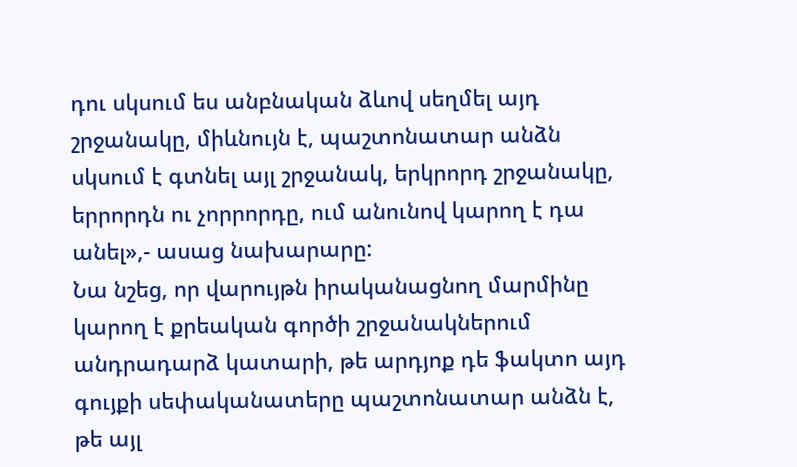դու սկսում ես անբնական ձևով սեղմել այդ շրջանակը, միևնույն է, պաշտոնատար անձն սկսում է գտնել այլ շրջանակ, երկրորդ շրջանակը, երրորդն ու չորրորդը, ում անունով կարող է դա անել»,- ասաց նախարարը:
Նա նշեց, որ վարույթն իրականացնող մարմինը կարող է քրեական գործի շրջանակներում անդրադարձ կատարի, թե արդյոք դե ֆակտո այդ գույքի սեփականատերը պաշտոնատար անձն է, թե այլ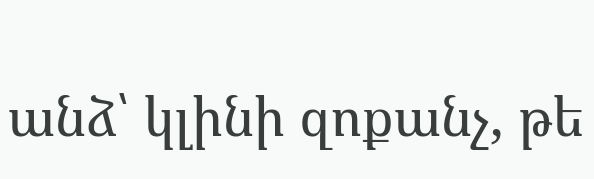անձ՝ կլինի զոքանչ, թե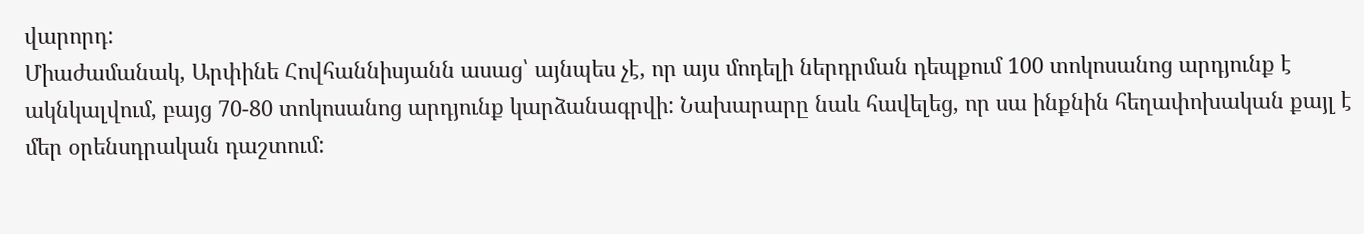վարորդ:
Միաժամանակ, Արփինե Հովհաննիսյանն ասաց՝ այնպես չէ, որ այս մոդելի ներդրման դեպքում 100 տոկոսանոց արդյունք է ակնկալվում, բայց 70-80 տոկոսանոց արդյունք կարձանագրվի: Նախարարը նաև հավելեց, որ սա ինքնին հեղափոխական քայլ է մեր օրենսդրական դաշտում: